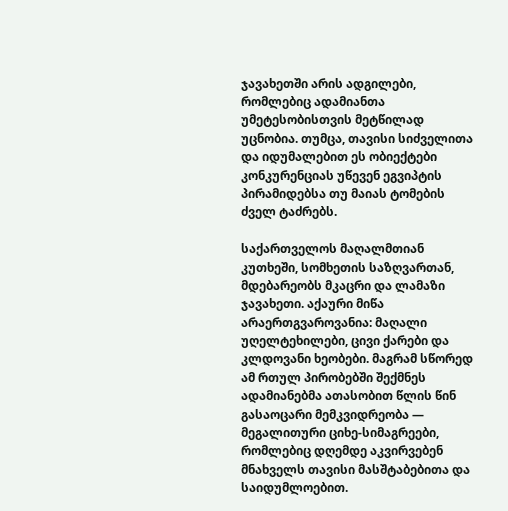ჯავახეთში არის ადგილები, რომლებიც ადამიანთა უმეტესობისთვის მეტწილად უცნობია. თუმცა, თავისი სიძველითა და იდუმალებით ეს ობიექტები კონკურენციას უწევენ ეგვიპტის პირამიდებსა თუ მაიას ტომების ძველ ტაძრებს.

საქართველოს მაღალმთიან კუთხეში, სომხეთის საზღვართან, მდებარეობს მკაცრი და ლამაზი ჯავახეთი. აქაური მიწა არაერთგვაროვანია: მაღალი უღელტეხილები, ცივი ქარები და კლდოვანი ხეობები. მაგრამ სწორედ ამ რთულ პირობებში შექმნეს ადამიანებმა ათასობით წლის წინ გასაოცარი მემკვიდრეობა — მეგალითური ციხე-სიმაგრეები, რომლებიც დღემდე აკვირვებენ მნახველს თავისი მასშტაბებითა და საიდუმლოებით.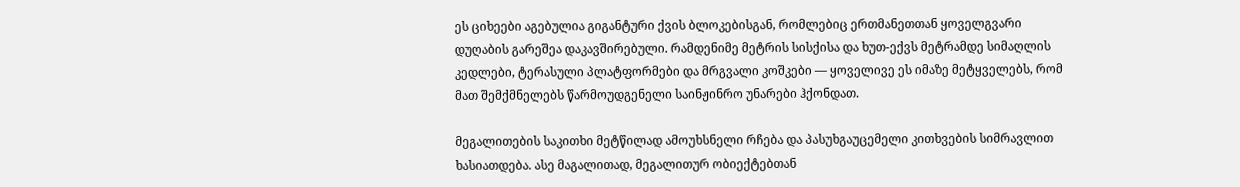ეს ციხეები აგებულია გიგანტური ქვის ბლოკებისგან, რომლებიც ერთმანეთთან ყოველგვარი დუღაბის გარეშეა დაკავშირებული. რამდენიმე მეტრის სისქისა და ხუთ-ექვს მეტრამდე სიმაღლის კედლები, ტერასული პლატფორმები და მრგვალი კოშკები — ყოველივე ეს იმაზე მეტყველებს, რომ მათ შემქმნელებს წარმოუდგენელი საინჟინრო უნარები ჰქონდათ.

მეგალითების საკითხი მეტწილად ამოუხსნელი რჩება და პასუხგაუცემელი კითხვების სიმრავლით ხასიათდება. ასე მაგალითად, მეგალითურ ობიექტებთან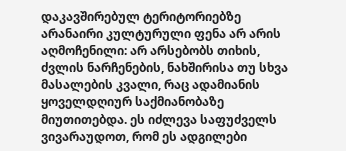დაკავშირებულ ტერიტორიებზე არანაირი კულტურული ფენა არ არის აღმოჩენილი: არ არსებობს თიხის, ძვლის ნარჩენების, ნახშირისა თუ სხვა მასალების კვალი, რაც ადამიანის ყოველდღიურ საქმიანობაზე მიუთითებდა. ეს იძლევა საფუძველს ვივარაუდოთ, რომ ეს ადგილები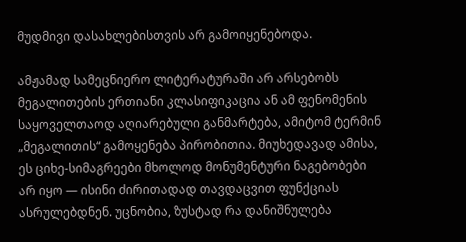მუდმივი დასახლებისთვის არ გამოიყენებოდა.

ამჟამად სამეცნიერო ლიტერატურაში არ არსებობს მეგალითების ერთიანი კლასიფიკაცია ან ამ ფენომენის საყოველთაოდ აღიარებული განმარტება, ამიტომ ტერმინ „მეგალითის“ გამოყენება პირობითია. მიუხედავად ამისა, ეს ციხე-სიმაგრეები მხოლოდ მონუმენტური ნაგებობები არ იყო — ისინი ძირითადად თავდაცვით ფუნქციას ასრულებდნენ. უცნობია, ზუსტად რა დანიშნულება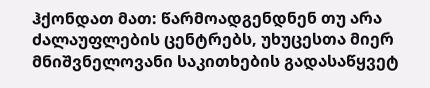ჰქონდათ მათ: წარმოადგენდნენ თუ არა ძალაუფლების ცენტრებს, უხუცესთა მიერ მნიშვნელოვანი საკითხების გადასაწყვეტ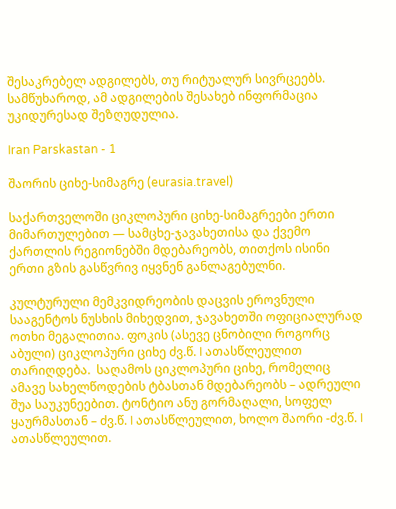შესაკრებელ ადგილებს, თუ რიტუალურ სივრცეებს. სამწუხაროდ, ამ ადგილების შესახებ ინფორმაცია უკიდურესად შეზღუდულია.

Iran Parskastan - 1

შაორის ციხე-სიმაგრე (eurasia.travel)

საქართველოში ციკლოპური ციხე-სიმაგრეები ერთი მიმართულებით — სამცხე-ჯავახეთისა და ქვემო ქართლის რეგიონებში მდებარეობს, თითქოს ისინი ერთი გზის გასწვრივ იყვნენ განლაგებულნი.

კულტურული მემკვიდრეობის დაცვის ეროვნული სააგენტოს ნუსხის მიხედვით, ჯავახეთში ოფიციალურად ოთხი მეგალითია. ფოკის (ასევე ცნობილი როგორც აბული) ციკლოპური ციხე ძვ.წ. I ათასწლეულით თარიღდება.  საღამოს ციკლოპური ციხე, რომელიც ამავე სახელწოდების ტბასთან მდებარეობს – ადრეული შუა საუკუნეებით. ტონტიო ანუ გორმაღალი, სოფელ ყაურმასთან – ძვ.წ. I ათასწლეულით, ხოლო შაორი -ძვ.წ. I ათასწლეულით.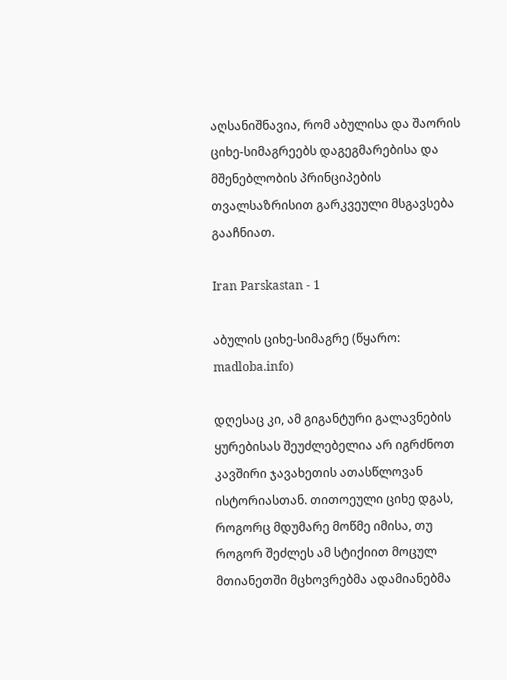აღსანიშნავია, რომ აბულისა და შაორის ციხე-სიმაგრეებს დაგეგმარებისა და მშენებლობის პრინციპების თვალსაზრისით გარკვეული მსგავსება გააჩნიათ.

Iran Parskastan - 1

აბულის ციხე-სიმაგრე (წყარო: madloba.info)

დღესაც კი, ამ გიგანტური გალავნების ყურებისას შეუძლებელია არ იგრძნოთ კავშირი ჯავახეთის ათასწლოვან ისტორიასთან. თითოეული ციხე დგას, როგორც მდუმარე მოწმე იმისა, თუ როგორ შეძლეს ამ სტიქიით მოცულ მთიანეთში მცხოვრებმა ადამიანებმა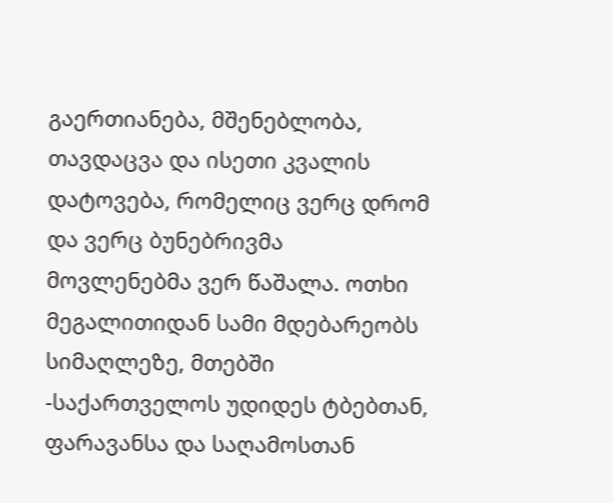გაერთიანება, მშენებლობა, თავდაცვა და ისეთი კვალის დატოვება, რომელიც ვერც დრომ და ვერც ბუნებრივმა მოვლენებმა ვერ წაშალა. ოთხი მეგალითიდან სამი მდებარეობს სიმაღლეზე, მთებში -საქართველოს უდიდეს ტბებთან, ფარავანსა და საღამოსთან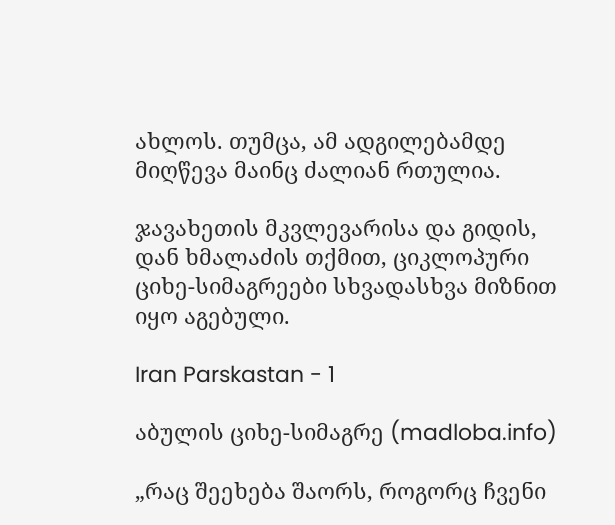ახლოს. თუმცა, ამ ადგილებამდე მიღწევა მაინც ძალიან რთულია.

ჯავახეთის მკვლევარისა და გიდის, დან ხმალაძის თქმით, ციკლოპური ციხე-სიმაგრეები სხვადასხვა მიზნით იყო აგებული.

Iran Parskastan - 1

აბულის ციხე-სიმაგრე (madloba.info)

„რაც შეეხება შაორს, როგორც ჩვენი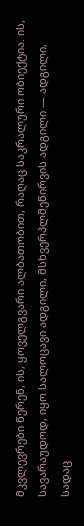მკვლევრები წერენ, ის, ყოველგვარი ალბათობით, რაღაც საკრალური ობიექტია. ის, სავარაუდოდ, იყო სალოცავი ადგილი, მსხვერპლშეწირვის ადგილი — ადგილი, სადაც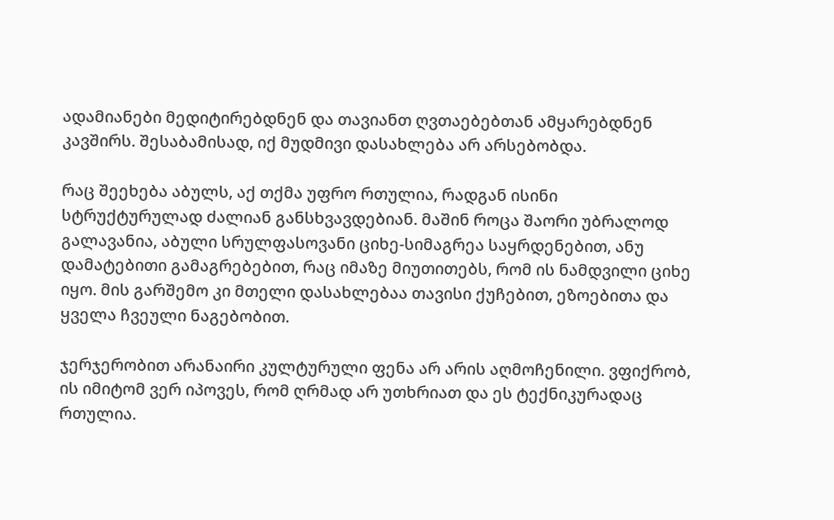ადამიანები მედიტირებდნენ და თავიანთ ღვთაებებთან ამყარებდნენ კავშირს. შესაბამისად, იქ მუდმივი დასახლება არ არსებობდა.

რაც შეეხება აბულს, აქ თქმა უფრო რთულია, რადგან ისინი სტრუქტურულად ძალიან განსხვავდებიან. მაშინ როცა შაორი უბრალოდ გალავანია, აბული სრულფასოვანი ციხე-სიმაგრეა საყრდენებით, ანუ დამატებითი გამაგრებებით, რაც იმაზე მიუთითებს, რომ ის ნამდვილი ციხე იყო. მის გარშემო კი მთელი დასახლებაა თავისი ქუჩებით, ეზოებითა და ყველა ჩვეული ნაგებობით.

ჯერჯერობით არანაირი კულტურული ფენა არ არის აღმოჩენილი. ვფიქრობ, ის იმიტომ ვერ იპოვეს, რომ ღრმად არ უთხრიათ და ეს ტექნიკურადაც რთულია.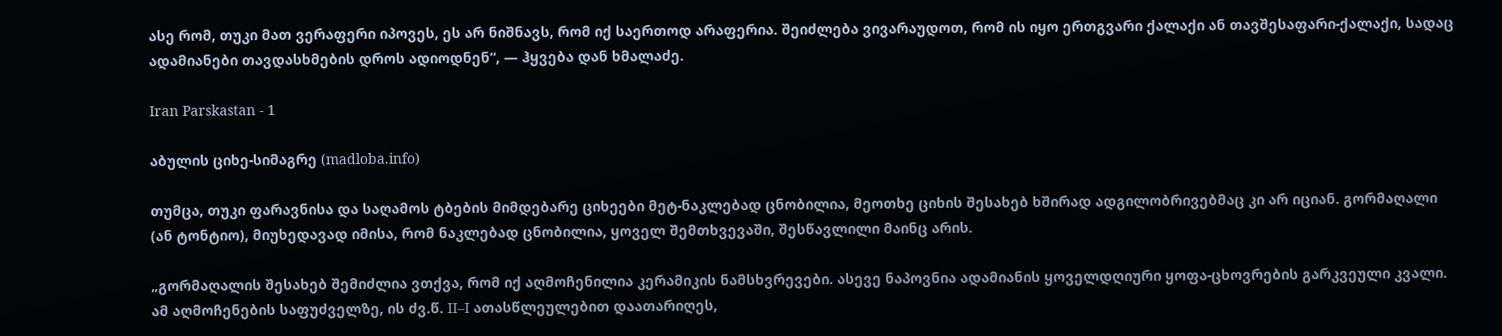ასე რომ, თუკი მათ ვერაფერი იპოვეს, ეს არ ნიშნავს, რომ იქ საერთოდ არაფერია. შეიძლება ვივარაუდოთ, რომ ის იყო ერთგვარი ქალაქი ან თავშესაფარი-ქალაქი, სადაც ადამიანები თავდასხმების დროს ადიოდნენ“, — ჰყვება დან ხმალაძე.

Iran Parskastan - 1

აბულის ციხე-სიმაგრე (madloba.info)

თუმცა, თუკი ფარავნისა და საღამოს ტბების მიმდებარე ციხეები მეტ-ნაკლებად ცნობილია, მეოთხე ციხის შესახებ ხშირად ადგილობრივებმაც კი არ იციან. გორმაღალი (ან ტონტიო), მიუხედავად იმისა, რომ ნაკლებად ცნობილია, ყოველ შემთხვევაში, შესწავლილი მაინც არის.

„გორმაღალის შესახებ შემიძლია ვთქვა, რომ იქ აღმოჩენილია კერამიკის ნამსხვრევები. ასევე ნაპოვნია ადამიანის ყოველდღიური ყოფა-ცხოვრების გარკვეული კვალი. ამ აღმოჩენების საფუძველზე, ის ძვ.წ. II–I ათასწლეულებით დაათარიღეს,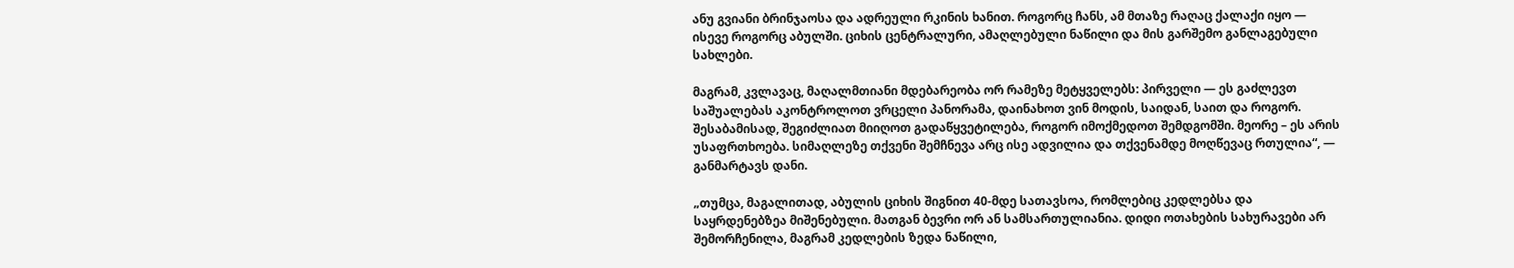ანუ გვიანი ბრინჯაოსა და ადრეული რკინის ხანით. როგორც ჩანს, ამ მთაზე რაღაც ქალაქი იყო — ისევე როგორც აბულში. ციხის ცენტრალური, ამაღლებული ნაწილი და მის გარშემო განლაგებული სახლები.

მაგრამ, კვლავაც, მაღალმთიანი მდებარეობა ორ რამეზე მეტყველებს: პირველი — ეს გაძლევთ საშუალებას აკონტროლოთ ვრცელი პანორამა, დაინახოთ ვინ მოდის, საიდან, საით და როგორ. შესაბამისად, შეგიძლიათ მიიღოთ გადაწყვეტილება, როგორ იმოქმედოთ შემდგომში. მეორე – ეს არის უსაფრთხოება. სიმაღლეზე თქვენი შემჩნევა არც ისე ადვილია და თქვენამდე მოღწევაც რთულია“, — განმარტავს დანი.

„თუმცა, მაგალითად, აბულის ციხის შიგნით 40-მდე სათავსოა, რომლებიც კედლებსა და საყრდენებზეა მიშენებული. მათგან ბევრი ორ ან სამსართულიანია. დიდი ოთახების სახურავები არ შემორჩენილა, მაგრამ კედლების ზედა ნაწილი,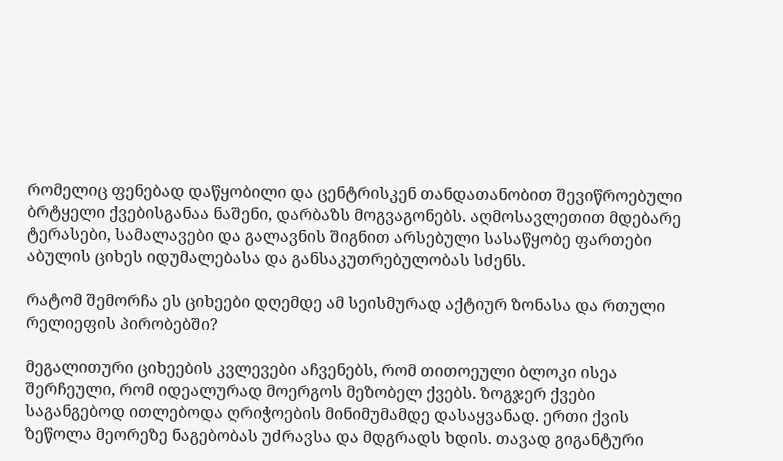რომელიც ფენებად დაწყობილი და ცენტრისკენ თანდათანობით შევიწროებული ბრტყელი ქვებისგანაა ნაშენი, დარბაზს მოგვაგონებს. აღმოსავლეთით მდებარე ტერასები, სამალავები და გალავნის შიგნით არსებული სასაწყობე ფართები აბულის ციხეს იდუმალებასა და განსაკუთრებულობას სძენს.

რატომ შემორჩა ეს ციხეები დღემდე ამ სეისმურად აქტიურ ზონასა და რთული რელიეფის პირობებში?

მეგალითური ციხეების კვლევები აჩვენებს, რომ თითოეული ბლოკი ისეა შერჩეული, რომ იდეალურად მოერგოს მეზობელ ქვებს. ზოგჯერ ქვები საგანგებოდ ითლებოდა ღრიჭოების მინიმუმამდე დასაყვანად. ერთი ქვის ზეწოლა მეორეზე ნაგებობას უძრავსა და მდგრადს ხდის. თავად გიგანტური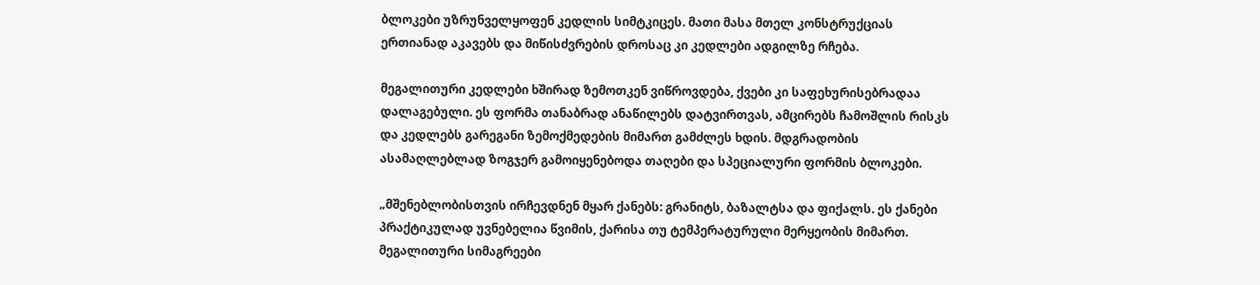ბლოკები უზრუნველყოფენ კედლის სიმტკიცეს. მათი მასა მთელ კონსტრუქციას ერთიანად აკავებს და მიწისძვრების დროსაც კი კედლები ადგილზე რჩება.

მეგალითური კედლები ხშირად ზემოთკენ ვიწროვდება, ქვები კი საფეხურისებრადაა დალაგებული. ეს ფორმა თანაბრად ანაწილებს დატვირთვას, ამცირებს ჩამოშლის რისკს და კედლებს გარეგანი ზემოქმედების მიმართ გამძლეს ხდის. მდგრადობის ასამაღლებლად ზოგჯერ გამოიყენებოდა თაღები და სპეციალური ფორმის ბლოკები.

„მშენებლობისთვის ირჩევდნენ მყარ ქანებს: გრანიტს, ბაზალტსა და ფიქალს. ეს ქანები პრაქტიკულად უვნებელია წვიმის, ქარისა თუ ტემპერატურული მერყეობის მიმართ. მეგალითური სიმაგრეები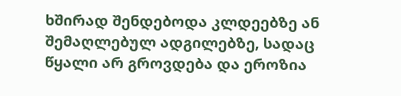ხშირად შენდებოდა კლდეებზე ან შემაღლებულ ადგილებზე, სადაც წყალი არ გროვდება და ეროზია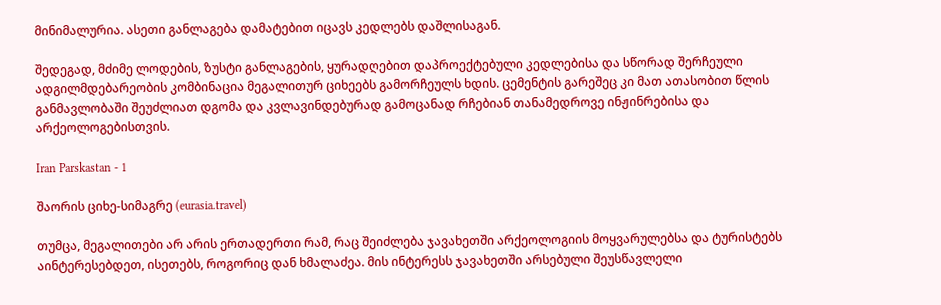მინიმალურია. ასეთი განლაგება დამატებით იცავს კედლებს დაშლისაგან.

შედეგად, მძიმე ლოდების, ზუსტი განლაგების, ყურადღებით დაპროექტებული კედლებისა და სწორად შერჩეული ადგილმდებარეობის კომბინაცია მეგალითურ ციხეებს გამორჩეულს ხდის. ცემენტის გარეშეც კი მათ ათასობით წლის განმავლობაში შეუძლიათ დგომა და კვლავინდებურად გამოცანად რჩებიან თანამედროვე ინჟინრებისა და არქეოლოგებისთვის.

Iran Parskastan - 1

შაორის ციხე-სიმაგრე (eurasia.travel)

თუმცა, მეგალითები არ არის ერთადერთი რამ, რაც შეიძლება ჯავახეთში არქეოლოგიის მოყვარულებსა და ტურისტებს აინტერესებდეთ, ისეთებს, როგორიც დან ხმალაძეა. მის ინტერესს ჯავახეთში არსებული შეუსწავლელი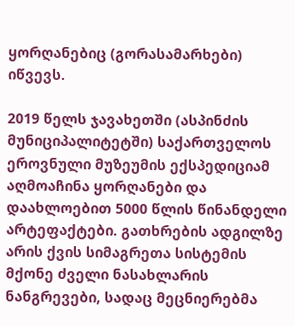ყორღანებიც (გორასამარხები) იწვევს.

2019 წელს ჯავახეთში (ასპინძის მუნიციპალიტეტში) საქართველოს ეროვნული მუზეუმის ექსპედიციამ აღმოაჩინა ყორღანები და დაახლოებით 5000 წლის წინანდელი არტეფაქტები. გათხრების ადგილზე არის ქვის სიმაგრეთა სისტემის მქონე ძველი ნასახლარის ნანგრევები, სადაც მეცნიერებმა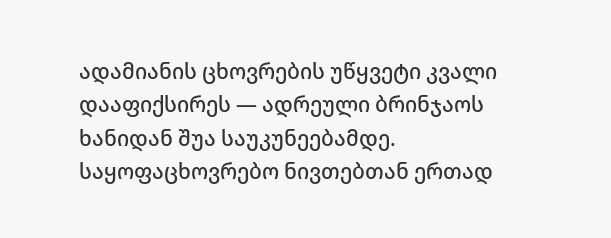ადამიანის ცხოვრების უწყვეტი კვალი დააფიქსირეს — ადრეული ბრინჯაოს ხანიდან შუა საუკუნეებამდე. საყოფაცხოვრებო ნივთებთან ერთად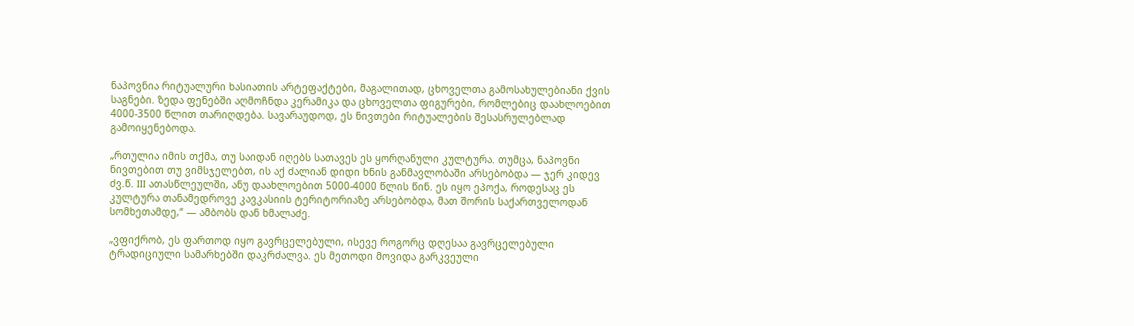ნაპოვნია რიტუალური ხასიათის არტეფაქტები, მაგალითად, ცხოველთა გამოსახულებიანი ქვის საგნები. ზედა ფენებში აღმოჩნდა კერამიკა და ცხოველთა ფიგურები, რომლებიც დაახლოებით 4000-3500 წლით თარიღდება. სავარაუდოდ, ეს ნივთები რიტუალების შესასრულებლად გამოიყენებოდა.

„რთულია იმის თქმა, თუ საიდან იღებს სათავეს ეს ყორღანული კულტურა. თუმცა, ნაპოვნი ნივთებით თუ ვიმსჯელებთ, ის აქ ძალიან დიდი ხნის განმავლობაში არსებობდა — ჯერ კიდევ ძვ.წ. III ათასწლეულში, ანუ დაახლოებით 5000-4000 წლის წინ. ეს იყო ეპოქა, როდესაც ეს კულტურა თანამედროვე კავკასიის ტერიტორიაზე არსებობდა, მათ შორის საქართველოდან სომხეთამდე,“ — ამბობს დან ხმალაძე.

„ვფიქრობ, ეს ფართოდ იყო გავრცელებული, ისევე როგორც დღესაა გავრცელებული ტრადიციული სამარხებში დაკრძალვა. ეს მეთოდი მოვიდა გარკვეული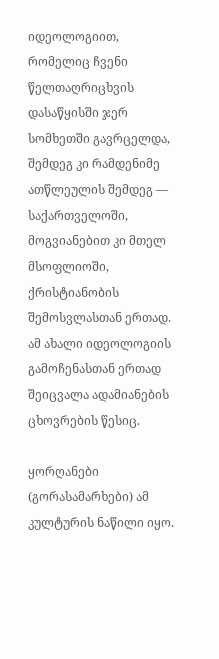იდეოლოგიით, რომელიც ჩვენი წელთაღრიცხვის დასაწყისში ჯერ სომხეთში გავრცელდა, შემდეგ კი რამდენიმე ათწლეულის შემდეგ — საქართველოში, მოგვიანებით კი მთელ მსოფლიოში, ქრისტიანობის შემოსვლასთან ერთად. ამ ახალი იდეოლოგიის გამოჩენასთან ერთად შეიცვალა ადამიანების ცხოვრების წესიც.

ყორღანები (გორასამარხები) ამ კულტურის ნაწილი იყო.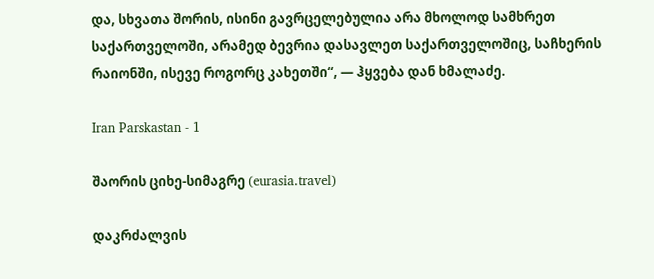და, სხვათა შორის, ისინი გავრცელებულია არა მხოლოდ სამხრეთ საქართველოში, არამედ ბევრია დასავლეთ საქართველოშიც, საჩხერის რაიონში, ისევე როგორც კახეთში“, — ჰყვება დან ხმალაძე.

Iran Parskastan - 1

შაორის ციხე-სიმაგრე (eurasia.travel)

დაკრძალვის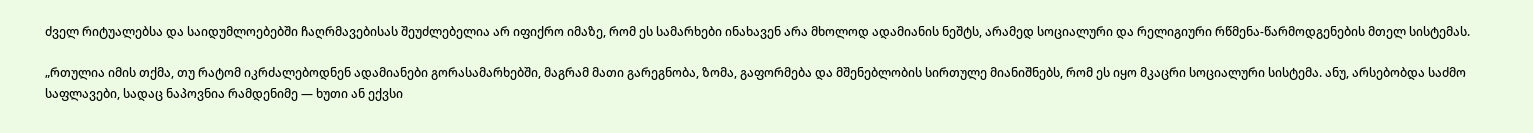ძველ რიტუალებსა და საიდუმლოებებში ჩაღრმავებისას შეუძლებელია არ იფიქრო იმაზე, რომ ეს სამარხები ინახავენ არა მხოლოდ ადამიანის ნეშტს, არამედ სოციალური და რელიგიური რწმენა-წარმოდგენების მთელ სისტემას.

„რთულია იმის თქმა, თუ რატომ იკრძალებოდნენ ადამიანები გორასამარხებში, მაგრამ მათი გარეგნობა, ზომა, გაფორმება და მშენებლობის სირთულე მიანიშნებს, რომ ეს იყო მკაცრი სოციალური სისტემა. ანუ, არსებობდა საძმო საფლავები, სადაც ნაპოვნია რამდენიმე — ხუთი ან ექვსი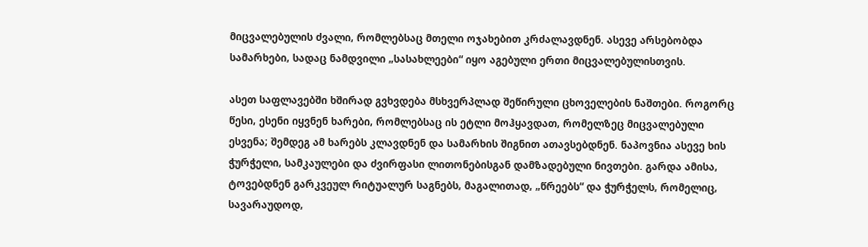მიცვალებულის ძვალი, რომლებსაც მთელი ოჯახებით კრძალავდნენ. ასევე არსებობდა სამარხები, სადაც ნამდვილი „სასახლეები“ იყო აგებული ერთი მიცვალებულისთვის.

ასეთ საფლავებში ხშირად გვხვდება მსხვერპლად შეწირული ცხოველების ნაშთები. როგორც წესი, ესენი იყვნენ ხარები, რომლებსაც ის ეტლი მოჰყავდათ, რომელზეც მიცვალებული ესვენა; შემდეგ ამ ხარებს კლავდნენ და სამარხის შიგნით ათავსებდნენ. ნაპოვნია ასევე ხის ჭურჭელი, სამკაულები და ძვირფასი ლითონებისგან დამზადებული ნივთები. გარდა ამისა, ტოვებდნენ გარკვეულ რიტუალურ საგნებს, მაგალითად, „წრეებს“ და ჭურჭელს, რომელიც, სავარაუდოდ,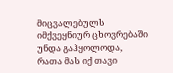მიცვალებულს იმქვეყნიურ ცხოვრებაში უნდა გაჰყოლოდა, რათა მას იქ თავი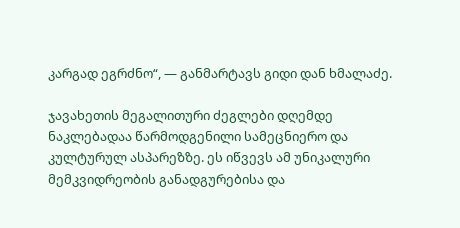კარგად ეგრძნო“, — განმარტავს გიდი დან ხმალაძე.

ჯავახეთის მეგალითური ძეგლები დღემდე ნაკლებადაა წარმოდგენილი სამეცნიერო და კულტურულ ასპარეზზე. ეს იწვევს ამ უნიკალური მემკვიდრეობის განადგურებისა და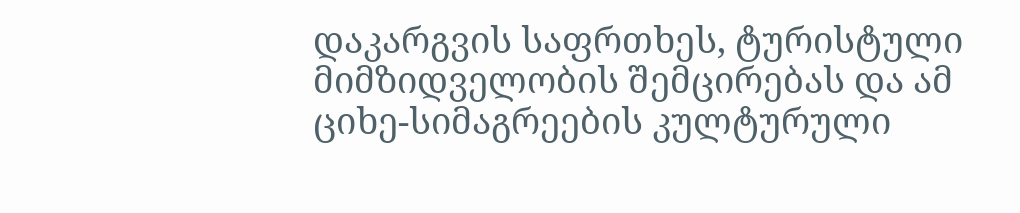დაკარგვის საფრთხეს, ტურისტული მიმზიდველობის შემცირებას და ამ ციხე-სიმაგრეების კულტურული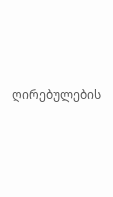ღირებულების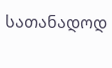სათანადოდ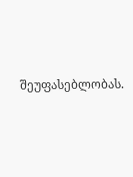შეუფასებლობას.